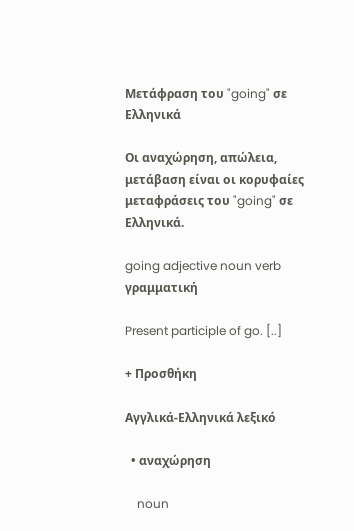Μετάφραση του "going" σε Ελληνικά

Οι αναχώρηση, απώλεια, μετάβαση είναι οι κορυφαίες μεταφράσεις του "going" σε Ελληνικά.

going adjective noun verb γραμματική

Present participle of go. [..]

+ Προσθήκη

Αγγλικά-Ελληνικά λεξικό

  • αναχώρηση

    noun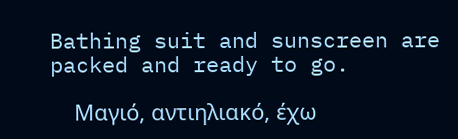Bathing suit and sunscreen are packed and ready to go.

    Μαγιό, αντιηλιακό, έχω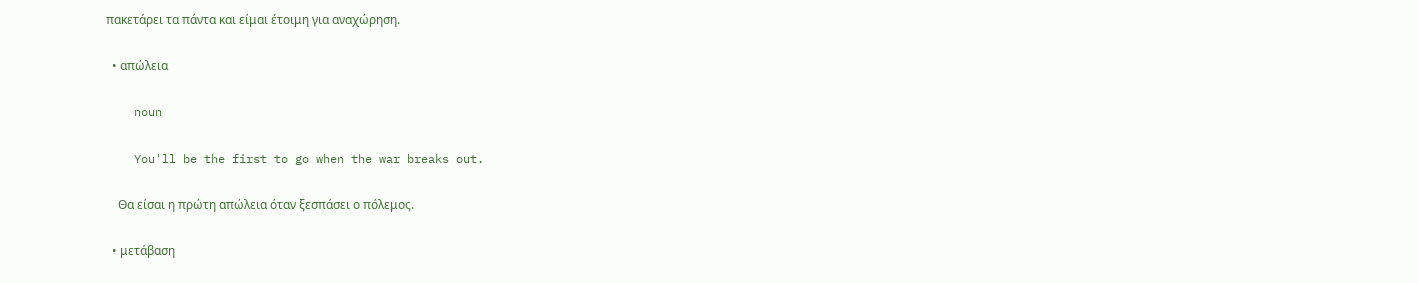πακετάρει τα πάντα και είμαι έτοιμη για αναχώρηση.

  • απώλεια

    noun

    You'll be the first to go when the war breaks out.

    Θα είσαι η πρώτη απώλεια όταν ξεσπάσει ο πόλεμος.

  • μετάβαση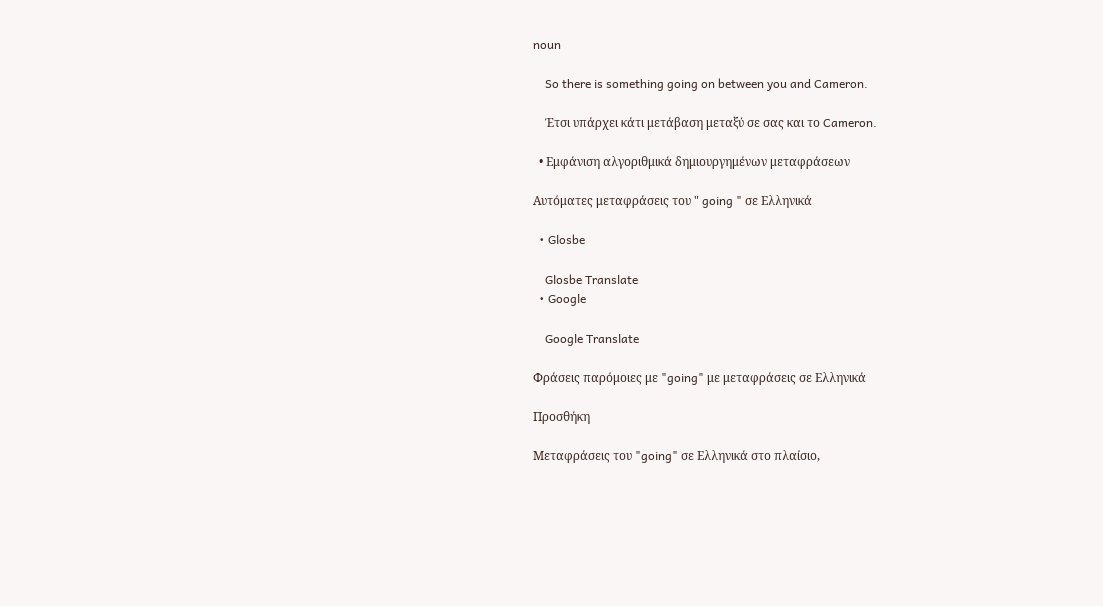noun

    So there is something going on between you and Cameron.

    Έτσι υπάρχει κάτι μετάβαση μεταξύ σε σας και το Cameron.

  • Εμφάνιση αλγοριθμικά δημιουργημένων μεταφράσεων

Αυτόματες μεταφράσεις του " going " σε Ελληνικά

  • Glosbe

    Glosbe Translate
  • Google

    Google Translate

Φράσεις παρόμοιες με "going" με μεταφράσεις σε Ελληνικά

Προσθήκη

Μεταφράσεις του "going" σε Ελληνικά στο πλαίσιο,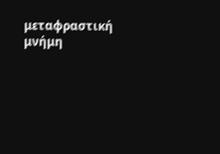μεταφραστική μνήμη